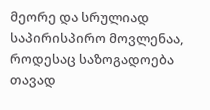მეორე და სრულიად საპირისპირო მოვლენაა, როდესაც საზოგადოება თავად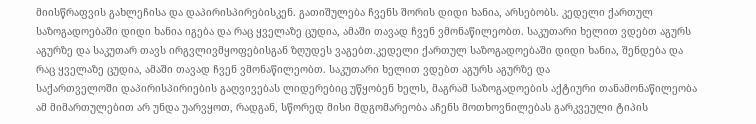მიისწრაფვის გახლეჩისა და დაპირისპირებისკენ. გათიშულება ჩვენს შორის დიდი ხანია, არსებობს. კედელი ქართულ საზოგადოებაში დიდი ხანია იგება და რაც ყველაზე ცუდია, ამაში თავად ჩვენ ვმონაწილეობთ. საკუთარი ხელით ვდებთ აგურს აგურზე და საკუთარ თავს ირგვლივმყოფებისგან ზღუდეს ვაგებთ.კედელი ქართულ საზოგადოებაში დიდი ხანია, შენდება და რაც ყველაზე ცუდია, ამაში თავად ჩვენ ვმონაწილეობთ. საკუთარი ხელით ვდებთ აგურს აგურზე და
საქართველოში დაპირისპირიების გაღვივებას ლიდერებიც უწყობენ ხელს, მაგრამ საზოგადოების აქტიური თანამონაწილეობა ამ მიმართულებით არ უნდა უარვყოთ, რადგან, სწორედ მისი მდგომარეობა აჩენს მოთხოვნილებას გარკვეული ტიპის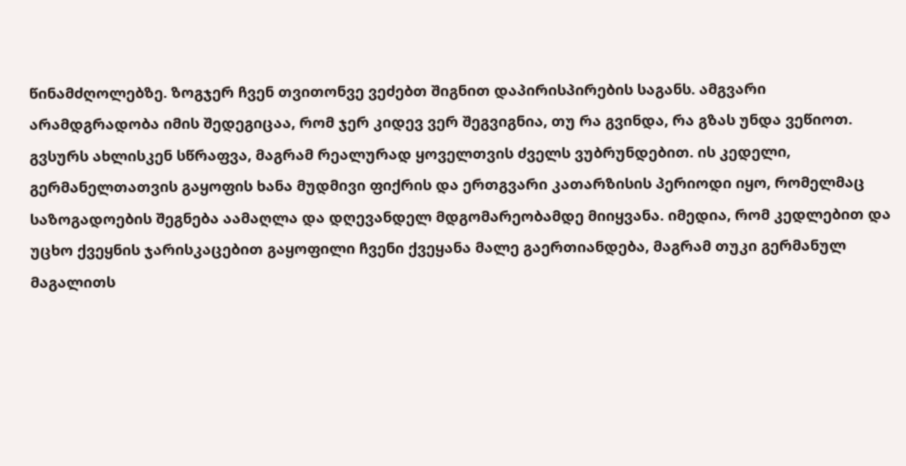წინამძღოლებზე. ზოგჯერ ჩვენ თვითონვე ვეძებთ შიგნით დაპირისპირების საგანს. ამგვარი არამდგრადობა იმის შედეგიცაა, რომ ჯერ კიდევ ვერ შეგვიგნია, თუ რა გვინდა, რა გზას უნდა ვეწიოთ. გვსურს ახლისკენ სწრაფვა, მაგრამ რეალურად ყოველთვის ძველს ვუბრუნდებით. ის კედელი,
გერმანელთათვის გაყოფის ხანა მუდმივი ფიქრის და ერთგვარი კათარზისის პერიოდი იყო, რომელმაც საზოგადოების შეგნება აამაღლა და დღევანდელ მდგომარეობამდე მიიყვანა. იმედია, რომ კედლებით და უცხო ქვეყნის ჯარისკაცებით გაყოფილი ჩვენი ქვეყანა მალე გაერთიანდება, მაგრამ თუკი გერმანულ მაგალითს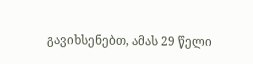გავიხსენებთ, ამას 29 წელი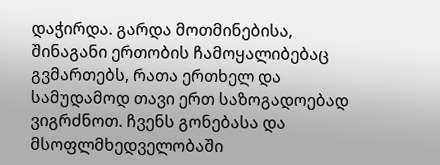დაჭირდა. გარდა მოთმინებისა, შინაგანი ერთობის ჩამოყალიბებაც გვმართებს, რათა ერთხელ და სამუდამოდ თავი ერთ საზოგადოებად ვიგრძნოთ. ჩვენს გონებასა და მსოფლმხედველობაში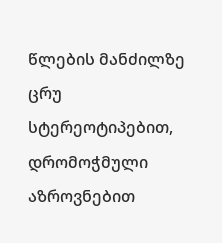წლების მანძილზე ცრუ სტერეოტიპებით, დრომოჭმული აზროვნებით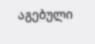აგებული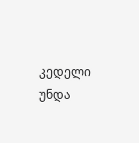კედელი უნდა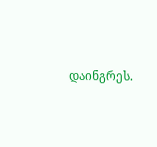დაინგრეს.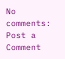No comments:
Post a Comment